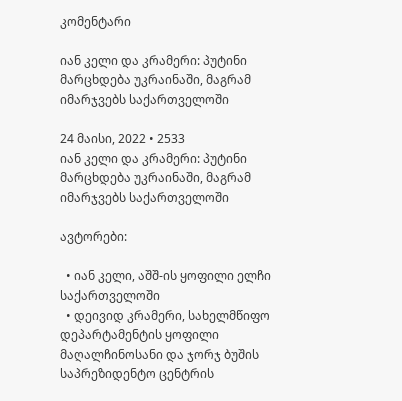კომენტარი

იან კელი და კრამერი: პუტინი მარცხდება უკრაინაში, მაგრამ იმარჯვებს საქართველოში

24 მაისი, 2022 • 2533
იან კელი და კრამერი: პუტინი მარცხდება უკრაინაში, მაგრამ იმარჯვებს საქართველოში

ავტორები:

  • იან კელი, აშშ-ის ყოფილი ელჩი საქართველოში
  • დეივიდ კრამერი, სახელმწიფო დეპარტამენტის ყოფილი მაღალჩინოსანი და ჯორჯ ბუშის საპრეზიდენტო ცენტრის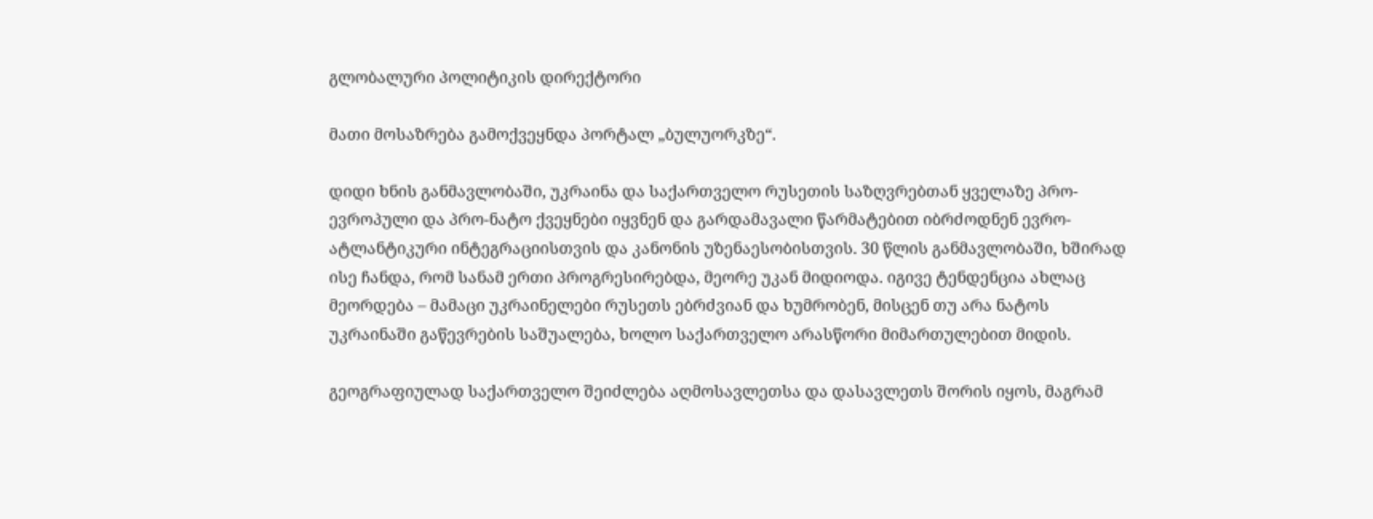გლობალური პოლიტიკის დირექტორი

მათი მოსაზრება გამოქვეყნდა პორტალ „ბულუორკზე“.

დიდი ხნის განმავლობაში, უკრაინა და საქართველო რუსეთის საზღვრებთან ყველაზე პრო-ევროპული და პრო-ნატო ქვეყნები იყვნენ და გარდამავალი წარმატებით იბრძოდნენ ევრო-ატლანტიკური ინტეგრაციისთვის და კანონის უზენაესობისთვის. 30 წლის განმავლობაში, ხშირად ისე ჩანდა, რომ სანამ ერთი პროგრესირებდა, მეორე უკან მიდიოდა. იგივე ტენდენცია ახლაც მეორდება – მამაცი უკრაინელები რუსეთს ებრძვიან და ხუმრობენ, მისცენ თუ არა ნატოს უკრაინაში გაწევრების საშუალება, ხოლო საქართველო არასწორი მიმართულებით მიდის.

გეოგრაფიულად საქართველო შეიძლება აღმოსავლეთსა და დასავლეთს შორის იყოს, მაგრამ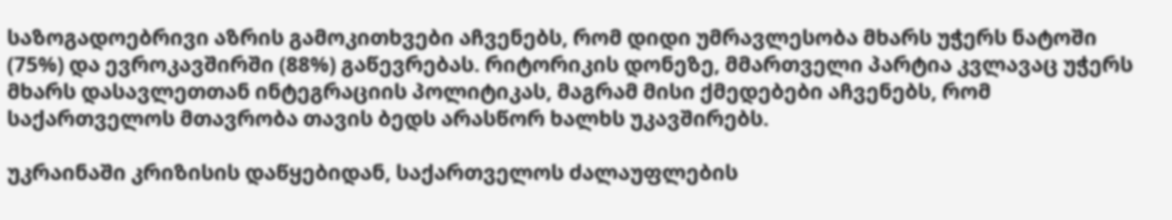საზოგადოებრივი აზრის გამოკითხვები აჩვენებს, რომ დიდი უმრავლესობა მხარს უჭერს ნატოში (75%) და ევროკავშირში (88%) გაწევრებას. რიტორიკის დონეზე, მმართველი პარტია კვლავაც უჭერს მხარს დასავლეთთან ინტეგრაციის პოლიტიკას, მაგრამ მისი ქმედებები აჩვენებს, რომ საქართველოს მთავრობა თავის ბედს არასწორ ხალხს უკავშირებს.

უკრაინაში კრიზისის დაწყებიდან, საქართველოს ძალაუფლების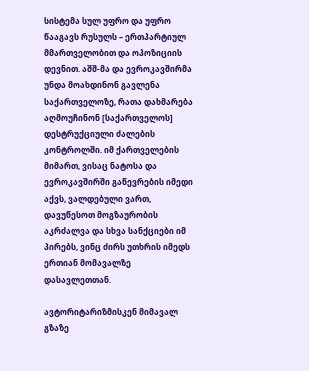სისტემა სულ უფრო და უფრო წააგავს რუსულს – ერთპარტიულ მმართველობით და ოპოზიციის დევნით. აშშ-მა და ევროკავშირმა უნდა მოახდინონ გავლენა საქართველოზე, რათა დახმარება აღმოუჩინონ [საქართველოს] დესტრუქციული ძალების კონტროლში. იმ ქართველების მიმართ, ვისაც ნატოსა და ევროკავშირში გაწევრების იმედი აქვს, ვალდებული ვართ, დავუწესოთ მოგზაურობის აკრძალვა და სხვა სანქციები იმ პირებს, ვინც ძირს უთხრის იმედს ერთიან მომავალზე დასავლეთთან.

ავტორიტარიზმისკენ მიმავალ გზაზე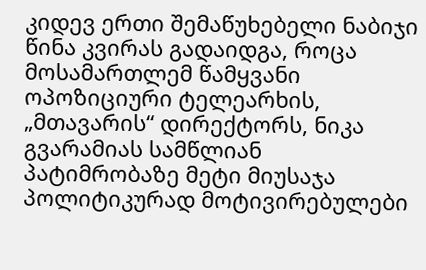კიდევ ერთი შემაწუხებელი ნაბიჯი წინა კვირას გადაიდგა, როცა მოსამართლემ წამყვანი ოპოზიციური ტელეარხის, „მთავარის“ დირექტორს, ნიკა გვარამიას სამწლიან პატიმრობაზე მეტი მიუსაჯა პოლიტიკურად მოტივირებულები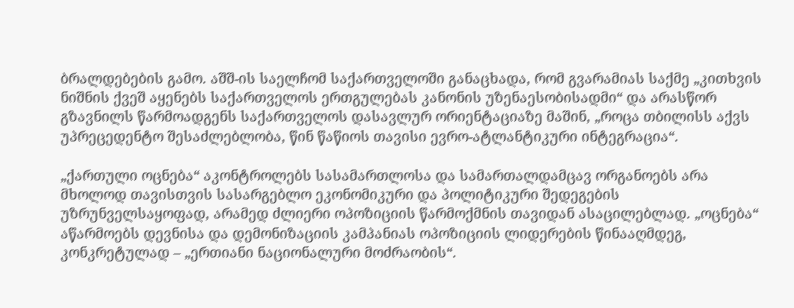ბრალდებების გამო. აშშ-ის საელჩომ საქართველოში განაცხადა, რომ გვარამიას საქმე „კითხვის ნიშნის ქვეშ აყენებს საქართველოს ერთგულებას კანონის უზენაესობისადმი“ და არასწორ გზავნილს წარმოადგენს საქართველოს დასავლურ ორიენტაციაზე მაშინ, „როცა თბილისს აქვს უპრეცედენტო შესაძლებლობა, წინ წაწიოს თავისი ევრო-ატლანტიკური ინტეგრაცია“.

„ქართული ოცნება“ აკონტროლებს სასამართლოსა და სამართალდამცავ ორგანოებს არა მხოლოდ თავისთვის სასარგებლო ეკონომიკური და პოლიტიკური შედეგების უზრუნველსაყოფად, არამედ ძლიერი ოპოზიციის წარმოქმნის თავიდან ასაცილებლად. „ოცნება“ აწარმოებს დევნისა და დემონიზაციის კამპანიას ოპოზიციის ლიდერების წინააღმდეგ, კონკრეტულად – „ერთიანი ნაციონალური მოძრაობის“.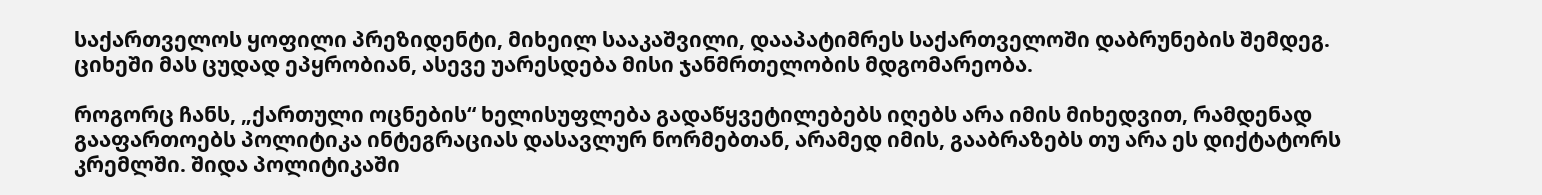საქართველოს ყოფილი პრეზიდენტი, მიხეილ სააკაშვილი, დააპატიმრეს საქართველოში დაბრუნების შემდეგ. ციხეში მას ცუდად ეპყრობიან, ასევე უარესდება მისი ჯანმრთელობის მდგომარეობა.

როგორც ჩანს, „ქართული ოცნების“ ხელისუფლება გადაწყვეტილებებს იღებს არა იმის მიხედვით, რამდენად გააფართოებს პოლიტიკა ინტეგრაციას დასავლურ ნორმებთან, არამედ იმის, გააბრაზებს თუ არა ეს დიქტატორს კრემლში. შიდა პოლიტიკაში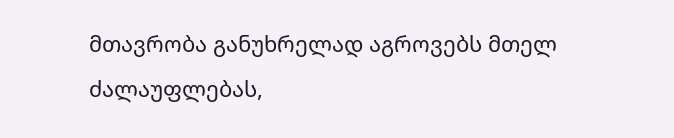მთავრობა განუხრელად აგროვებს მთელ ძალაუფლებას,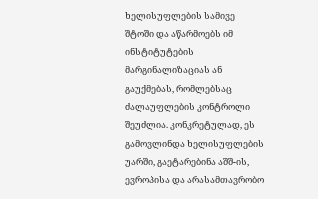ხელისუფლების სამივე შტოში და აწარმოებს იმ ინსტიტუტების მარგინალიზაციას ან გაუქმებას, რომლებსაც ძალაუფლების კონტროლი შეუძლია. კონკრეტულად, ეს გამოვლინდა ხელისუფლების უარში, გაეტარებინა აშშ-ის, ევროპისა და არასამთავრობო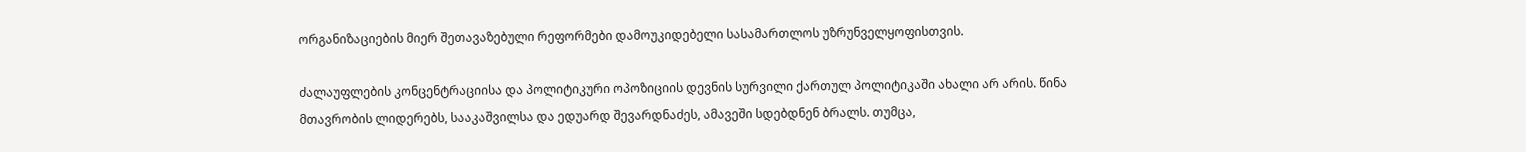ორგანიზაციების მიერ შეთავაზებული რეფორმები დამოუკიდებელი სასამართლოს უზრუნველყოფისთვის.

ძალაუფლების კონცენტრაციისა და პოლიტიკური ოპოზიციის დევნის სურვილი ქართულ პოლიტიკაში ახალი არ არის. წინა მთავრობის ლიდერებს, სააკაშვილსა და ედუარდ შევარდნაძეს, ამავეში სდებდნენ ბრალს. თუმცა,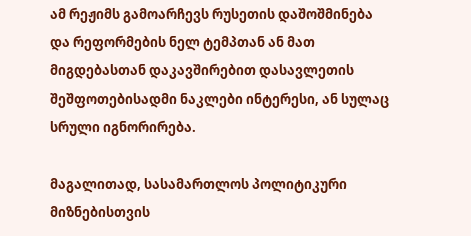ამ რეჟიმს გამოარჩევს რუსეთის დაშოშმინება და რეფორმების ნელ ტემპთან ან მათ მიგდებასთან დაკავშირებით დასავლეთის შეშფოთებისადმი ნაკლები ინტერესი, ან სულაც სრული იგნორირება.

მაგალითად, სასამართლოს პოლიტიკური მიზნებისთვის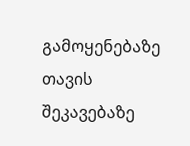გამოყენებაზე თავის შეკავებაზე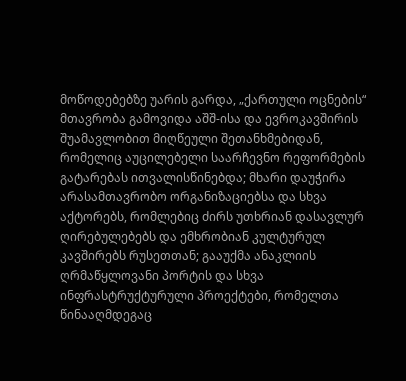მოწოდებებზე უარის გარდა, „ქართული ოცნების“ მთავრობა გამოვიდა აშშ-ისა და ევროკავშირის შუამავლობით მიღწეული შეთანხმებიდან, რომელიც აუცილებელი საარჩევნო რეფორმების გატარებას ითვალისწინებდა; მხარი დაუჭირა არასამთავრობო ორგანიზაციებსა და სხვა აქტორებს, რომლებიც ძირს უთხრიან დასავლურ ღირებულებებს და ემხრობიან კულტურულ კავშირებს რუსეთთან; გააუქმა ანაკლიის ღრმაწყლოვანი პორტის და სხვა ინფრასტრუქტურული პროექტები, რომელთა წინააღმდეგაც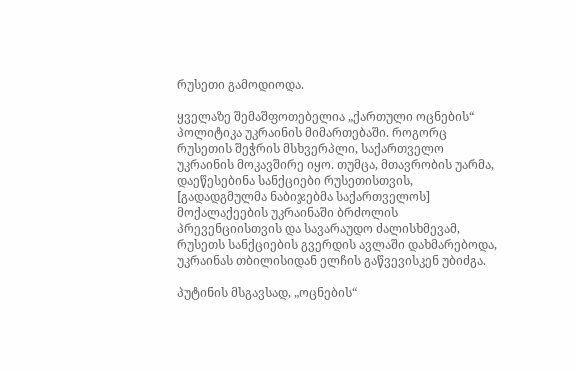რუსეთი გამოდიოდა.

ყველაზე შემაშფოთებელია „ქართული ოცნების“ პოლიტიკა უკრაინის მიმართებაში. როგორც რუსეთის შეჭრის მსხვერპლი, საქართველო უკრაინის მოკავშირე იყო. თუმცა, მთავრობის უარმა, დაეწესებინა სანქციები რუსეთისთვის, [გადადგმულმა ნაბიჯებმა საქართველოს] მოქალაქეების უკრაინაში ბრძოლის პრევენციისთვის და სავარაუდო ძალისხმევამ, რუსეთს სანქციების გვერდის ავლაში დახმარებოდა, უკრაინას თბილისიდან ელჩის გაწვევისკენ უბიძგა.

პუტინის მსგავსად, „ოცნების“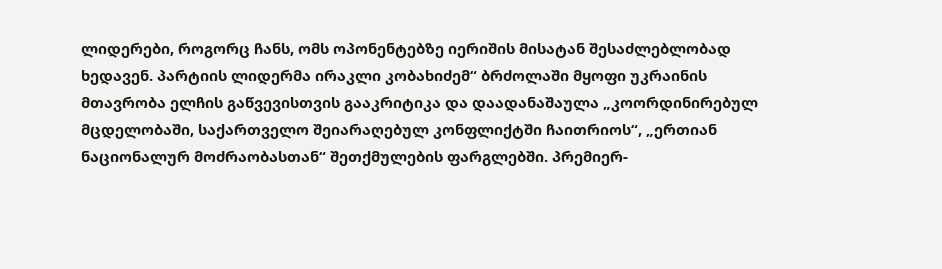ლიდერები, როგორც ჩანს, ომს ოპონენტებზე იერიშის მისატან შესაძლებლობად ხედავენ. პარტიის ლიდერმა ირაკლი კობახიძემ“ ბრძოლაში მყოფი უკრაინის მთავრობა ელჩის გაწვევისთვის გააკრიტიკა და დაადანაშაულა „კოორდინირებულ მცდელობაში, საქართველო შეიარაღებულ კონფლიქტში ჩაითრიოს“, „ერთიან ნაციონალურ მოძრაობასთან“ შეთქმულების ფარგლებში. პრემიერ-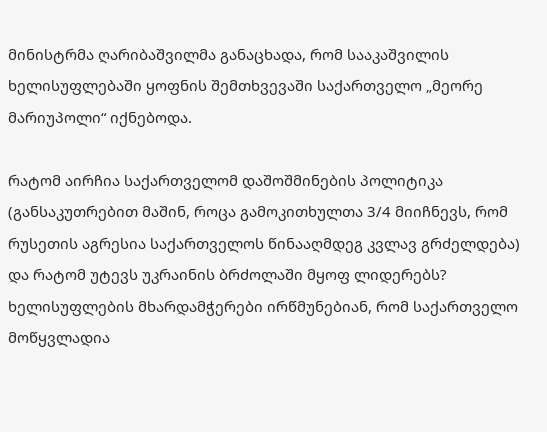მინისტრმა ღარიბაშვილმა განაცხადა, რომ სააკაშვილის ხელისუფლებაში ყოფნის შემთხვევაში საქართველო „მეორე მარიუპოლი“ იქნებოდა.

რატომ აირჩია საქართველომ დაშოშმინების პოლიტიკა (განსაკუთრებით მაშინ, როცა გამოკითხულთა 3/4 მიიჩნევს, რომ რუსეთის აგრესია საქართველოს წინააღმდეგ კვლავ გრძელდება) და რატომ უტევს უკრაინის ბრძოლაში მყოფ ლიდერებს? ხელისუფლების მხარდამჭერები ირწმუნებიან, რომ საქართველო მოწყვლადია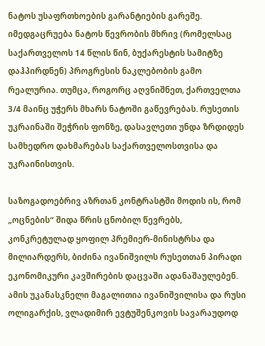ნატოს უსაფრთხოების გარანტიების გარეშე. იმედგაცრუება ნატოს წევრობის მხრივ (რომელსაც საქართველოს 14 წლის წინ, ბუქარესტის სამიტზე დაჰპირდნენ) პროგრესის ნაკლებობის გამო რეალურია. თუმცა, როგორც აღვნიშნეთ, ქართველთა 3/4 მაინც უჭერს მხარს ნატოში გაწევრებას. რუსეთის უკრაინაში შეჭრის ფონზე, დასავლეთი უნდა ზრდიდეს სამხედრო დახმარებას საქართველოსთვისა და უკრაინისთვის.

საზოგადოებრივ აზრთან კონტრასტში მოდის ის, რომ „ოცნების“ შიდა წრის ცნობილ წევრებს, კონკრეტულად ყოფილ პრემიერ-მინისტრსა და მილიარდერს, ბიძინა ივანიშვილს რუსეთთან პირადი ეკონომიკური კავშირების დაცვაში ადანაშაულებენ. ამის უკანასკნელი მაგალითია ივანიშვილისა და რუსი ოლიგარქის, ვლადიმირ ევტუშენკოვის სავარაუდოდ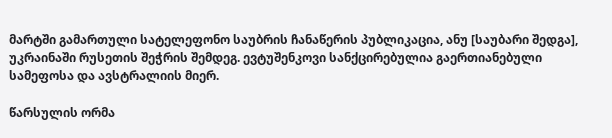მარტში გამართული სატელეფონო საუბრის ჩანაწერის პუბლიკაცია, ანუ [საუბარი შედგა], უკრაინაში რუსეთის შეჭრის შემდეგ. ევტუშენკოვი სანქცირებულია გაერთიანებული სამეფოსა და ავსტრალიის მიერ.

წარსულის ორმა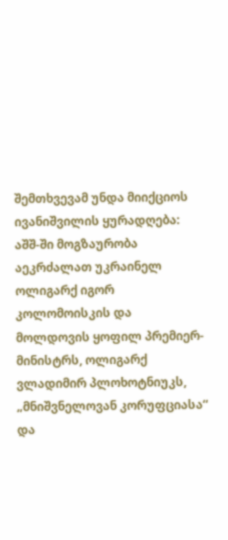შემთხვევამ უნდა მიიქციოს ივანიშვილის ყურადღება: აშშ-ში მოგზაურობა აეკრძალათ უკრაინელ ოლიგარქ იგორ კოლომოისკის და მოლდოვის ყოფილ პრემიერ-მინისტრს, ოლიგარქ ვლადიმირ პლოხოტნიუკს, „მნიშვნელოვან კორუფციასა“ და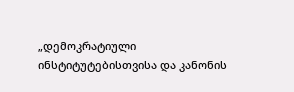„დემოკრატიული ინსტიტუტებისთვისა და კანონის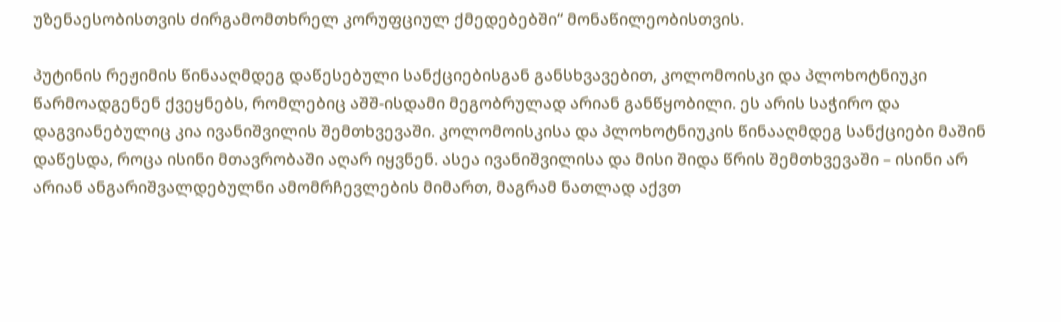უზენაესობისთვის ძირგამომთხრელ კორუფციულ ქმედებებში“ მონაწილეობისთვის.

პუტინის რეჟიმის წინააღმდეგ დაწესებული სანქციებისგან განსხვავებით, კოლომოისკი და პლოხოტნიუკი წარმოადგენენ ქვეყნებს, რომლებიც აშშ-ისდამი მეგობრულად არიან განწყობილი. ეს არის საჭირო და დაგვიანებულიც კია ივანიშვილის შემთხვევაში. კოლომოისკისა და პლოხოტნიუკის წინააღმდეგ სანქციები მაშინ დაწესდა, როცა ისინი მთავრობაში აღარ იყვნენ. ასეა ივანიშვილისა და მისი შიდა წრის შემთხვევაში – ისინი არ არიან ანგარიშვალდებულნი ამომრჩევლების მიმართ, მაგრამ ნათლად აქვთ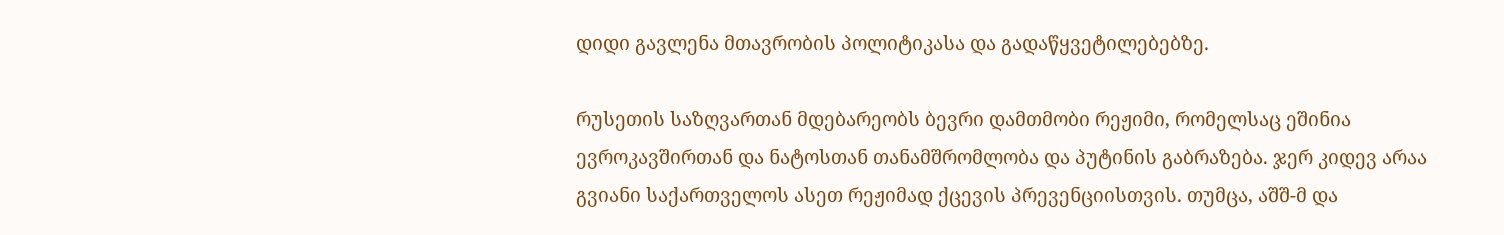დიდი გავლენა მთავრობის პოლიტიკასა და გადაწყვეტილებებზე.

რუსეთის საზღვართან მდებარეობს ბევრი დამთმობი რეჟიმი, რომელსაც ეშინია ევროკავშირთან და ნატოსთან თანამშრომლობა და პუტინის გაბრაზება. ჯერ კიდევ არაა გვიანი საქართველოს ასეთ რეჟიმად ქცევის პრევენციისთვის. თუმცა, აშშ-მ და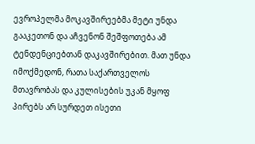ევროპელმა მოკავშირეებმა მეტი უნდა გააკეთონ და აჩვენონ შეშფოთება ამ ტენდენციებთან დაკავშირებით. მათ უნდა იმოქმედონ, რათა საქართველოს მთავრობას და კულისების უკან მყოფ პირებს არ სურდეთ ისეთი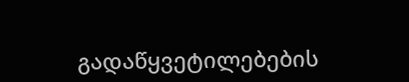გადაწყვეტილებების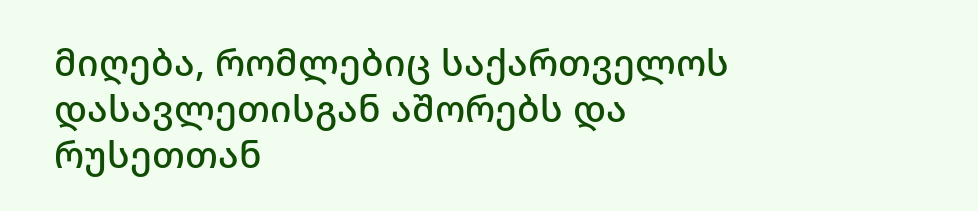მიღება, რომლებიც საქართველოს დასავლეთისგან აშორებს და რუსეთთან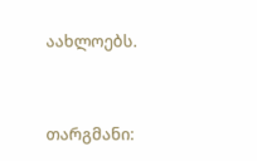აახლოებს.


თარგმანი: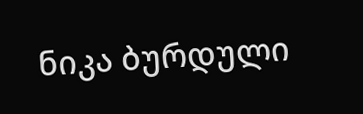ნიკა ბურდული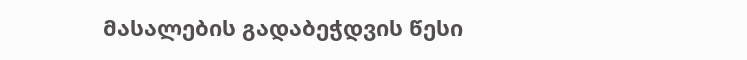მასალების გადაბეჭდვის წესი